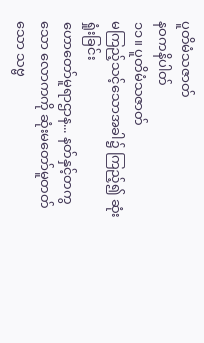ပူတိမံသဇာတ်
နဝကနိပါတ်
၁၁။ ပူတိမံသဇာတ်
မကြည့်သင့်သောအခါ၌ ကြည့်၍ ဆုံးရှုံးခြင်း
ဟောတော်မူရာဌာန... နတ်နှင့်တကွသော လောကကို ဆုံးမတော်မူတတ်သော သဗ္ဗ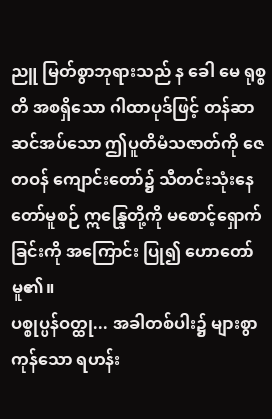ညူ မြတ်စွာဘုရားသည် န ခေါ မေ ရုစ္စတိ အစရှိသော ဂါထာပုဒ်ဖြင့် တန်ဆာဆင်အပ်သော ဤပူတိမံသဇာတ်ကို ဇေတဝန် ကျောင်းတော်၌ သီတင်းသုံးနေတော်မူစဉ် ဣန္ဒြေတို့ကို မစောင့်ရှောက်ခြင်းကို အကြောင်း ပြု၍ ဟောတော်မူ၏။
ပစ္စုပ္ပန်ဝတ္ထု... အခါတစ်ပါး၌ များစွာကုန်သော ရဟန်း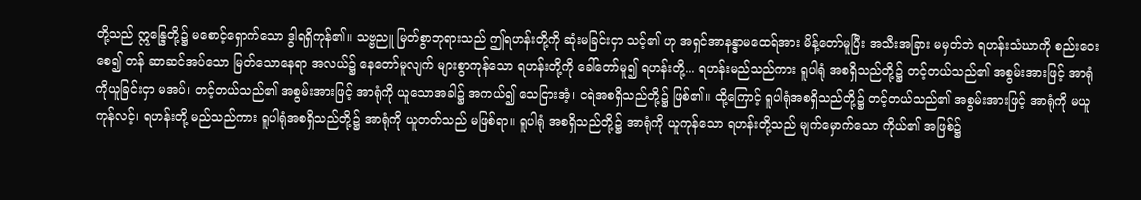တို့သည် ဣန္ဒြေတို့၌ မစောင့်ရှောက်သော ဒွါရရှိကုန်၏။ သဗ္ဗညူ မြတ်စွာဘုရားသည် ဤရဟန်းတို့ကို ဆုံးမခြင်းငှာ သင့်၏ ဟု အရှင်အာနန္ဒာမထေရ်အား မိန့်တော်မူပြီး အသီးအခြား မမှတ်ဘဲ ရဟန်းသံဃာကို စည်းဝေးစေ၍ တန် ဆာဆင်အပ်သော မြတ်သောနေရာ အလယ်၌ နေတော်မူလျက် များစွာကုန်သော ရဟန်းတို့ကို ခေါ်တော်မူ၍ ရဟန်းတို့... ရဟန်းမည်သည်ကား ရူပါရုံ အစရှိသည်တို့၌ တင့်တယ်သည်၏ အစွမ်းအားဖြင့် အာရုံကိုယူခြင်းငှာ မအပ်၊ တင့်တယ်သည်၏ အစွမ်းအားဖြင့် အာရုံကို ယူသောအခါ၌ အကယ်၍ သေငြားအံ့၊ ငရဲအစရှိသည်တို့၌ ဖြစ်၏။ ထို့ကြောင့် ရူပါရုံအစရှိသည်တို့၌ တင့်တယ်သည်၏ အစွမ်းအားဖြင့် အာရုံကို မယူကုန်လင့်၊ ရဟန်းတို့ မည်သည်ကား ရူပါရုံအစရှိသည်တို့၌ အာရုံကို ယူတတ်သည် မဖြစ်ရာ။ ရူပါရုံ အစရှိသည်တို့၌ အာရုံကို ယူကုန်သော ရဟန်းတို့သည် မျက်မှောက်သော ကိုယ်၏ အဖြစ်၌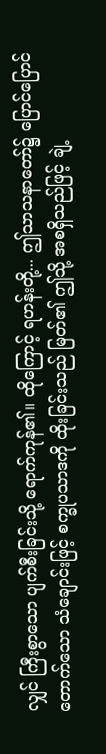လျှင် ကြီးစွာသော ပျက်စီးခြင်းသို့ ရောက်ကုန်၏။ ထိုကြောင့် ရဟန်းတို့... ဤသာသနာတော်၌ ပြောင်ပြောင်တောက်သော သံချောင်းဖြင့် စက္ခုပသာဒကို ထိုးခြင်းသည် မြတ်၏ ဤသို့ အစရှိသည်ဖြင့် ချဲ့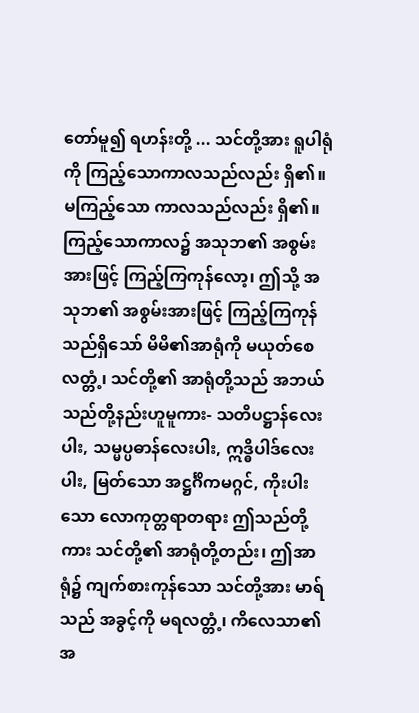တော်မူ၍ ရဟန်းတို့ ... သင်တို့အား ရူပါရုံကို ကြည့်သောကာလသည်လည်း ရှိ၏။ မကြည့်သော ကာလသည်လည်း ရှိ၏။ ကြည့်သောကာလ၌ အသုဘ၏ အစွမ်းအားဖြင့် ကြည့်ကြကုန်လော့၊ ဤသို့ အသုဘ၏ အစွမ်းအားဖြင့် ကြည့်ကြကုန်သည်ရှိသော် မိမိ၏အာရုံကို မယုတ်စေလတ္တံ့၊ သင်တို့၏ အာရုံတို့သည် အဘယ်သည်တို့နည်းဟူမူကား- သတိပဋ္ဌာန်လေးပါး, သမ္မပ္ပဓာန်လေးပါး, ဣဒ္ဓိပါဒ်လေးပါး, မြတ်သော အဋ္ဌင်္ဂိကမဂ္ဂင်, ကိုးပါးသော လောကုတ္တရာတရား ဤသည်တို့ကား သင်တို့၏ အာရုံတို့တည်း၊ ဤအာရုံ၌ ကျက်စားကုန်သော သင်တို့အား မာရ်သည် အခွင့်ကို မရလတ္တံ့၊ ကိလေသာ၏ အ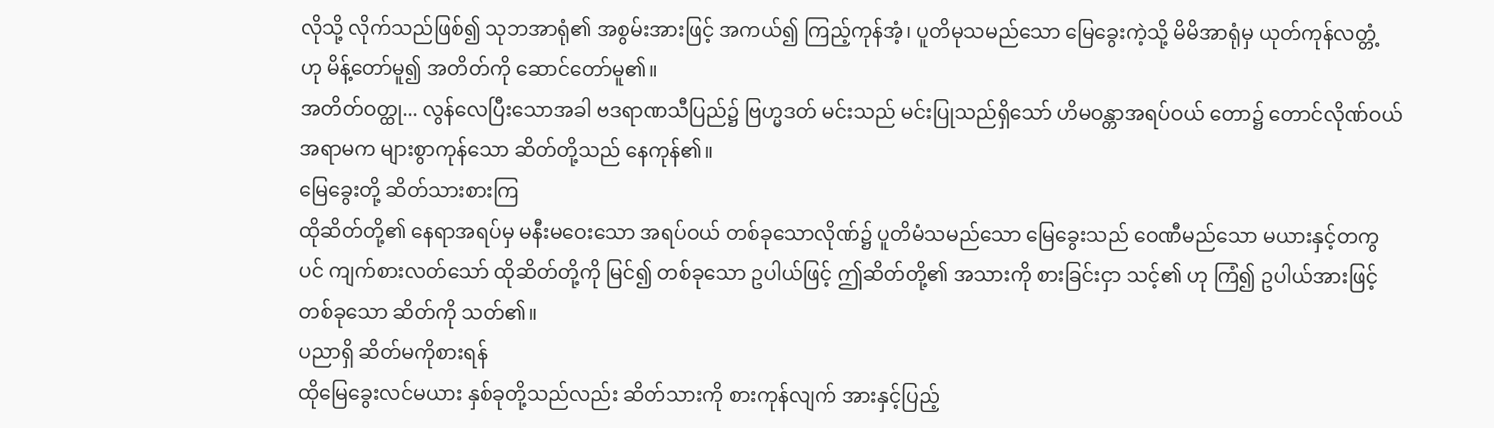လိုသို့ လိုက်သည်ဖြစ်၍ သုဘအာရုံ၏ အစွမ်းအားဖြင့် အကယ်၍ ကြည့်ကုန်အံ့၊ ပူတိမုသမည်သော မြေခွေးကဲ့သို့ မိမိအာရုံမှ ယုတ်ကုန်လတ္တံ့ ဟု မိန့်တော်မူ၍ အတိတ်ကို ဆောင်တော်မူ၏။
အတိတ်ဝတ္ထု... လွန်လေပြီးသောအခါ ဗဒရာဏသီပြည်၌ ဗြဟ္မဒတ် မင်းသည် မင်းပြုသည်ရှိသော် ဟိမဝန္တာအရပ်ဝယ် တော၌ တောင်လိုဏ်ဝယ် အရာမက များစွာကုန်သော ဆိတ်တို့သည် နေကုန်၏။
မြေခွေးတို့ ဆိတ်သားစားကြ
ထိုဆိတ်တို့၏ နေရာအရပ်မှ မနီးမဝေးသော အရပ်ဝယ် တစ်ခုသောလိုဏ်၌ ပူတိမံသမည်သော မြေခွေးသည် ဝေဏီမည်သော မယားနှင့်တကွပင် ကျက်စားလတ်သော် ထိုဆိတ်တို့ကို မြင်၍ တစ်ခုသော ဥပါယ်ဖြင့် ဤဆိတ်တို့၏ အသားကို စားခြင်းငှာ သင့်၏ ဟု ကြံ၍ ဥပါယ်အားဖြင့် တစ်ခုသော ဆိတ်ကို သတ်၏။
ပညာရှိ ဆိတ်မကိုစားရန်
ထိုမြေခွေးလင်မယား နှစ်ခုတို့သည်လည်း ဆိတ်သားကို စားကုန်လျက် အားနှင့်ပြည့်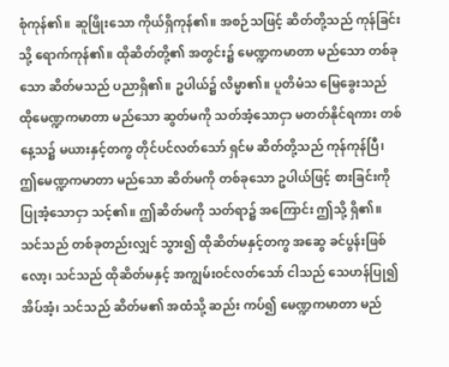စုံကုန်၏။ ဆူဖြိုးသော ကိုယ်ရှိကုန်၏။ အစဉ်သဖြင့် ဆိတ်တို့သည် ကုန်ခြင်းသို့ ရောက်ကုန်၏။ ထိုဆိတ်တို့၏ အတွင်း၌ မေဏ္ဍကမာတာ မည်သော တစ်ခုသော ဆိတ်မသည် ပညာရှိ၏။ ဥပါယ်၌ လိမ္မာ၏။ ပူတိမံသ မြေခွေးသည် ထိုမေဏ္ဍကမာတာ မည်သော ဆွတ်မကို သတ်အံ့သောငှာ မတတ်နိုင်ရကား တစ်နေ့သ၌ မယားနှင့်တကွ တိုင်ပင်လတ်သော် ရှင်မ ဆိတ်တို့သည် ကုန်ကုန်ပြီ၊ ဤမေဏ္ဍကမာတာ မည်သော ဆိတ်မကို တစ်ခုသော ဥပါယ်ဖြင့် စားခြင်းကို ပြုအံ့သောငှာ သင့်၏။ ဤဆိတ်မကို သတ်ရာ၌ အကြောင်း ဤသို့ ရှိ၏။ သင်သည် တစ်ခုတည်းလျှင် သွား၍ ထိုဆိတ်မနှင့်တကွ အဆွေ ခင်ပွန်းဖြစ်လော့၊ သင်သည် ထိုဆိတ်မနှင့် အကျွမ်းဝင်လတ်သော် ငါသည် သေဟန်ပြု၍ အိပ်အံ့၊ သင်သည် ဆိတ်မ၏ အထံသို့ ဆည်း ကပ်၍ မေဏ္ဍကမာတာ မည်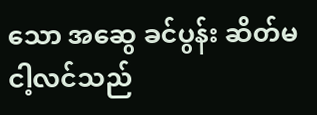သော အဆွေ ခင်ပွန်း ဆိတ်မ ငါ့လင်သည်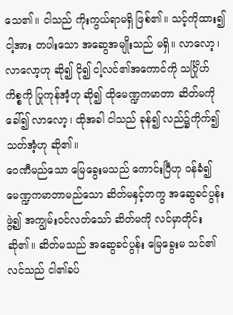သေ၏။ ငါသည် ကိုးကွယ်ရာမရှိ ဖြစ်၏။ သင့်ကိုထား၍ ငါ့အား တပါးသော အဆွေအမျိုးသည် မရှိ။ လာလော့၊ လာလော့ဟု ဆို၍ ငို၍ ငါ့လင်၏အကောင်ကို သင်္ဂြိုဟ်ကိစ္စကို ပြုကုန်အံ့ဟု ဆို၍ ထိုမေဏ္ဍကမာတာ ဆိတ်မကိုခေါ်၍ လာလော့၊ ထိုအခါ ငါသည် ခုန်၍ လည်၌ကိုက်၍ သတ်အံ့ဟု ဆို၏။
ဝေဏီမည်သော မြေခွေးမသည် ကောင်းပြီဟု ဝန်ခံ၍ မေဏ္ဍကမာတာမည်သော ဆိတ်မနှင့်တကွ အဆွေခင်ပွန်းဖွဲ့၍ အကျွမ်းဝင်လတ်သော် ဆိတ်မကို လင်မှာတိုင်း ဆို၏။ ဆိတ်မသည် အဆွေခင်ပွန်း မြေခွေးမ သင်၏လင်သည် ငါ၏ခပ်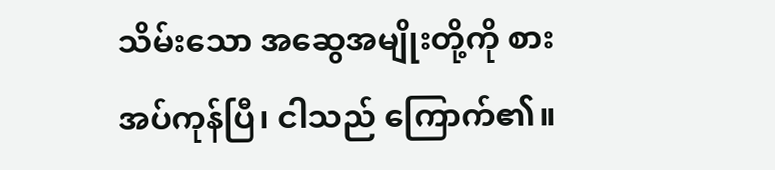သိမ်းသော အဆွေအမျိုးတို့ကို စားအပ်ကုန်ပြီ၊ ငါသည် ကြောက်၏။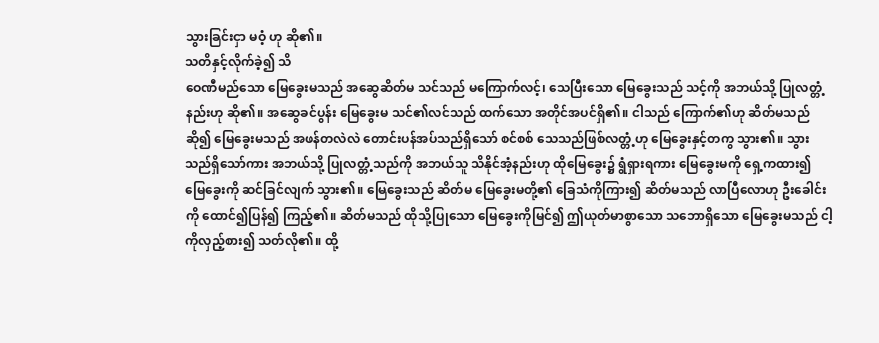သွားခြင်းငှာ မဝံ့ ဟု ဆို၏။
သတိနှင့်လိုက်ခဲ့၍ သိ
ဝေဏီမည်သော မြေခွေးမသည် အဆွေဆိတ်မ သင်သည် မကြောက်လင့်၊ သေပြီးသော မြေခွေးသည် သင့်ကို အဘယ်သို့ ပြုလတ္တံ့နည်းဟု ဆို၏။ အဆွေခင်ပွန်း မြေခွေးမ သင်၏လင်သည် ထက်သော အတိုင်အပင်ရှိ၏။ ငါသည် ကြောက်၏ဟု ဆိတ်မသည်ဆို၍ မြေခွေးမသည် အဖန်တလဲလဲ တောင်းပန်အပ်သည်ရှိသော် စင်စစ် သေသည်ဖြစ်လတ္တံ့ဟု မြေခွေးနှင့်တကွ သွား၏။ သွားသည်ရှိသော်ကား အဘယ်သို့ ပြုလတ္တံ့သည်ကို အဘယ်သူ သိနိုင်အံ့နည်းဟု ထိုမြေခွေး၌ ရွံရှားရကား မြေခွေးမကို ရှေ့ကထား၍ မြေခွေးကို ဆင်ခြင်လျက် သွား၏။ မြေခွေးသည် ဆိတ်မ မြေခွေးမတို့၏ ခြေသံကိုကြား၍ ဆိတ်မသည် လာပြီလောဟု ဦးခေါင်းကို ထောင်၍ပြန်၍ ကြည့်၏။ ဆိတ်မသည် ထိုသို့ပြုသော မြေခွေးကိုမြင်၍ ဤယုတ်မာစွာသော သဘောရှိသော မြေခွေးမသည် ငါ့ကိုလှည့်စား၍ သတ်လို၏။ ထို့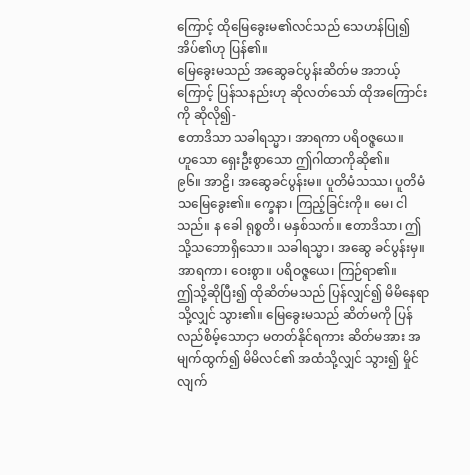ကြောင့် ထိုမြေခွေးမ၏လင်သည် သေဟန်ပြု၍ အိပ်၏ဟု ပြန်၏။
မြေခွေးမသည် အဆွေခင်ပွန်းဆိတ်မ အဘယ့်ကြောင့် ပြန်သနည်းဟု ဆိုလတ်သော် ထိုအကြောင်းကို ဆိုလို၍-
ဧတာဒိသာ သခါရသ္မာ၊ အာရကာ ပရိဝဇ္ဇယေ။
ဟူသော ရှေးဦးစွာသော ဤဂါထာကိုဆို၏။
၉၆။ အာဠိ၊ အဆွေခင်ပွန်းမ။ ပူတိမံသဿ၊ ပူတိမံသမြေခွေး၏။ က္ခေနာ၊ ကြည့်ခြင်းကို။ မေ၊ ငါသည်။ န ခေါ ရုစ္စတိ၊ မနှစ်သက်။ ဧတာဒိသာ၊ ဤသို့သဘောရှိသော။ သခါရသ္မာ၊ အဆွေ ခင်ပွန်းမှ။ အာရကာ၊ ဝေးစွာ။ ပရိဝဇ္ဇယေ၊ ကြဉ်ရာ၏။
ဤသို့ဆိုပြီး၍ ထိုဆိတ်မသည် ပြန်လျှင်၍ မိမိနေရာသို့လျှင် သွား၏။ မြေခွေးမသည် ဆိတ်မကို ပြန်လည်စိမ့်သောငှာ မတတ်နိုင်ရကား ဆိတ်မအား အမျက်ထွက်၍ မိမိလင်၏ အထံသို့လျှင် သွား၍ မှိုင်လျက်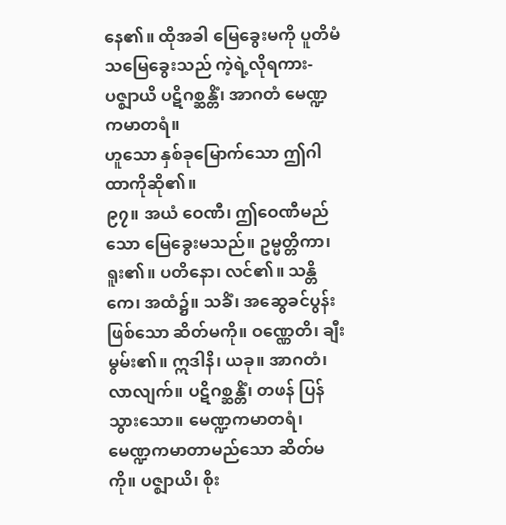နေ၏။ ထိုအခါ မြေခွေးမကို ပူတိမံသမြေခွေးသည် ကဲ့ရဲ့လိုရကား-
ပဇ္ဈာယိ ပဋိဂစ္ဆန္တိံ၊ အာဂတံ မေဏ္ဍကမာတရံ။
ဟူသော နှစ်ခုမြောက်သော ဤဂါထာကိုဆို၏။
၉၇။ အယံ ဝေဏီ၊ ဤဝေဏီမည်သော မြေခွေးမသည်။ ဥမ္မတ္တိကာ၊ ရူး၏။ ပတိနော၊ လင်၏။ သန္တိကေ၊ အထံ၌။ သခိံ၊ အဆွေခင်ပွန်းဖြစ်သော ဆိတ်မကို။ ဝဏ္ဏေတိ၊ ချီးမွမ်း၏။ ဣဒါနိ၊ ယခု။ အာဂတံ၊ လာလျက်။ ပဋိဂစ္ဆန္တိံ၊ တဖန် ပြန်သွားသော။ မေဏ္ဍကမာတရံ၊ မေဏ္ဍကမာတာမည်သော ဆိတ်မကို။ ပဇ္ဈာယိ၊ စိုး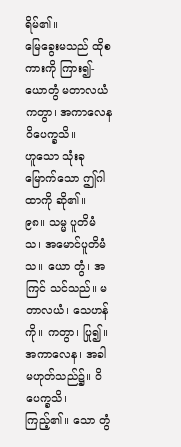ရိမ်၏။
မြေခွေးမသည် ထိုစကားကို ကြား၍-
ယောတွံ မတာလယံ ကတွာ၊ အကာလေန ဝိပေက္ခသိ။
ဟူသော သုံးခုမြောက်သော ဤဂါထာကို ဆို၏။
၉၈။ သမ္မ ပူတိမံသ၊ အမောင်ပူတိမံသ။ ယော တွံ၊ အကြင် သင်သည်။ မတာလယံ၊ သေဟန်ကို။ ကတွာ၊ ပြု၍။ အကာလေန၊ အခါမဟုတ်သည်၌။ ဝိပေက္ခသိ၊ ကြည့်၏။ သော တွံ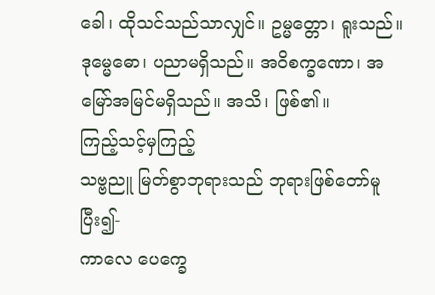ခေါ၊ ထိုသင်သည်သာလျှင်။ ဥမ္မတ္တော၊ ရူးသည်။ ဒုမ္မေဓော၊ ပညာမရှိသည်။ အဝိစက္ခဏော၊ အမြော်အမြင်မရှိသည်။ အသိ၊ ဖြစ်၏။
ကြည့်သင့်မှကြည့်
သဗ္ဗညူ မြတ်စွာဘုရားသည် ဘုရားဖြစ်တော်မူပြီး၍-
ကာလေ ပေက္ခေ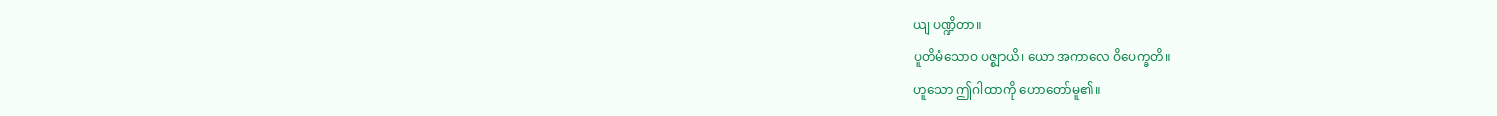ယျ ပဏ္ဍိတာ။
ပူတိမံသောဝ ပဇ္စျာယိ၊ ယော အကာလေ ဝိပေက္ခတိ။
ဟူသော ဤဂါထာကို ဟောတော်မူ၏။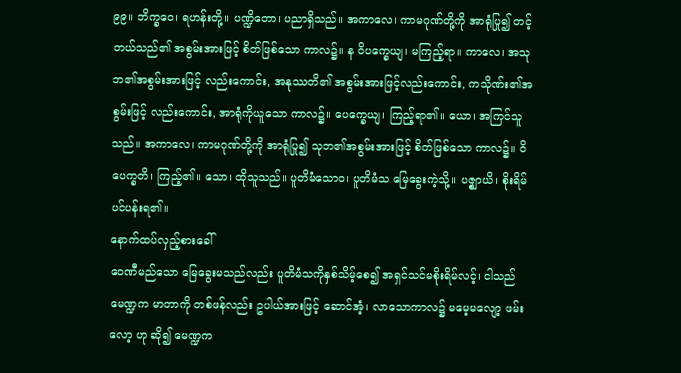၉၉။ ဘိက္ခဝေ၊ ရဟန်းတို့။ ပဏ္ဍိတော၊ ပညာရှိသည်။ အကာလေ၊ ကာမဂုဏ်တို့ကို အာရုံပြု၍ တင့်တယ်သည်၏ အစွမ်းအားဖြင့် စိတ်ဖြစ်သော ကာလ၌။ န ဝိပက္ခေယျ၊ မကြည့်ရာ။ ကာလေ၊ အသုဘ၏အစွမ်းအားဖြင့် လည်းကောင်း, အနုဿတိ၏ အစွမ်းအားဖြင့်လည်းကောင်း, ကသိုဏ်း၏အစွမ်းဖြင့် လည်းကောင်း, အာရုံကိုယူသော ကာလ၌။ ပေက္ခေယျ၊ ကြည့်ရာ၏။ ယော၊ အကြင်သူသည်။ အကာလေ၊ ကာမဂုဏ်တို့ကို အာရုံပြု၍ သုဘ၏အစွမ်းအားဖြင့် စိတ်ဖြစ်သော ကာလ၌။ ဝိပေက္ခတိ၊ ကြည့်၏။ သော၊ ထိုသူသည်။ ပူတိမံသောဝ၊ ပူတိမံသ မြေခွေးကဲ့သို့။ ပဇ္စျာယိ၊ စိုးရိမ်ပင်ပန်းရ၏။
နောက်ထပ်လှည့်စားခေါ်
ဝေဏီမည်သော မြေခွေးမသည်လည်း ပူတိမံသကိုနှစ်သိမ့်စေ၍ အရှင်သင်မစိုးရိမ်လင့်၊ ငါသည် မေဏ္ဍက မာတာကို တစ်ဖန်လည်း ဥပါယ်အားဖြင့် ဆောင်အံ့၊ လာသောကာလ၌ မမေ့မလျော့ ဖမ်းလော့ ဟု ဆို၍ မေဏ္ဍက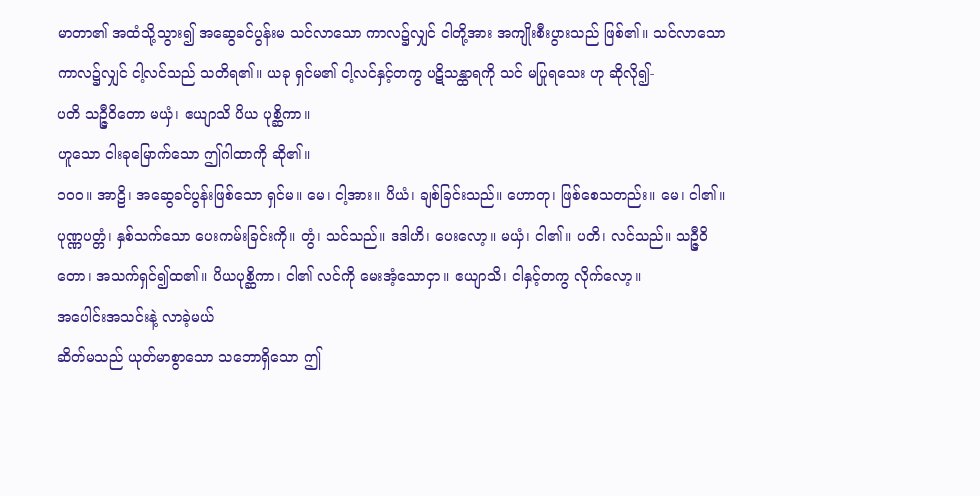မာတာ၏ အထံသို့သွား၍ အဆွေခင်ပွန်းမ သင်လာသော ကာလ၌လျှင် ငါတို့အား အကျိုးစီးပွားသည် ဖြစ်၏။ သင်လာသော ကာလ၌လျှင် ငါ့လင်သည် သတိရ၏။ ယခု ရှင်မ၏ ငါ့လင်နှင့်တကွ ပဋိသန္ထာရကို သင် မပြုရသေး ဟု ဆိုလို၍-
ပတိ သဉ္ဇီဝိတော မယှံ၊ ဧယျာသိ ပိယ ပုစ္ဆိကာ။
ဟူသော ငါးခုမြောက်သော ဤဂါထာကို ဆို၏။
၁၀၀။ အာဠိ၊ အဆွေခင်ပွန်းဖြစ်သော ရှင်မ။ မေ၊ ငါ့အား။ ပိယံ၊ ချစ်ခြင်းသည်။ ဟောတု၊ ဖြစ်စေသတည်း။ မေ၊ ငါ၏။ ပုဏ္ဏပတ္တံ၊ နှစ်သက်သော ပေးကမ်းခြင်းကို။ တွံ၊ သင်သည်။ ဒဒါဟိ၊ ပေးလော့။ မယှံ၊ ငါ၏။ ပတိ၊ လင်သည်။ သဉ္ဇီဝိတော၊ အသက်ရှင်၍ထ၏။ ပိယပုစ္ဆိကာ၊ ငါ၏ လင်ကို မေးအံ့သောငှာ။ ဧယျာသိ၊ ငါနှင့်တကွ လိုက်လော့။
အပေါင်းအသင်းနဲ့ လာခဲ့မယ်
ဆိတ်မသည် ယုတ်မာစွာသော သဘောရှိသော ဤ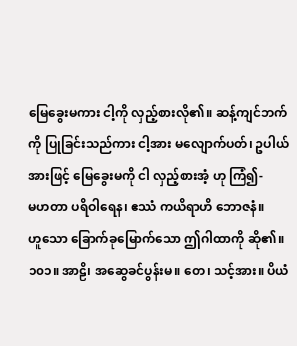မြေခွေးမကား ငါ့ကို လှည့်စားလို၏။ ဆန့်ကျင်ဘက်ကို ပြုခြင်းသည်ကား ငါ့အား မလျောက်ပတ်၊ ဥပါယ်အားဖြင့် မြေခွေးမကို ငါ လှည့်စားအံ့ ဟု ကြံ၍-
မဟတာ ပရိဝါရေန၊ ဧဿံ ကယိရာဟိ ဘောဇနံ။
ဟူသော ခြောက်ခုမြောက်သော ဤဂါထာကို ဆို၏။
၁၀၁။ အာဠိ၊ အဆွေခင်ပွန်းမ။ တေ၊ သင့်အား။ ပိယံ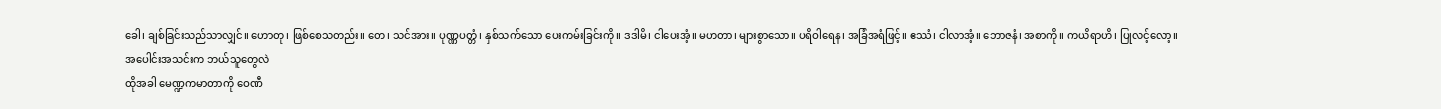ခေါ၊ ချစ်ခြင်းသည်သာလျှင်။ ဟောတု၊ ဖြစ်စေသတည်း။ တေ၊ သင်အား။ ပုဏ္ဏပတ္တံ၊ နှစ်သက်သော ပေးကမ်းခြင်းကို။ ဒဒါမိ၊ ငါပေးအံ့။ မဟတာ၊ များစွာသော။ ပရိဝါရေန၊ အခြံအရံဖြင့်။ ဧဿံ၊ ငါလာအံ့။ ဘောဇနံ၊ အစာကို။ ကယိရာဟိ၊ ပြုလင့်လော့။
အပေါင်းအသင်းက ဘယ်သူတွေလဲ
ထိုအခါ မေဏ္ဍကမာတာကို ဝေဏီ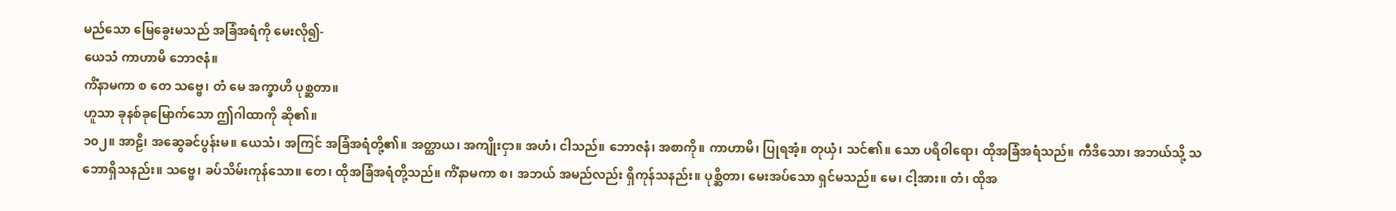မည်သော မြေခွေးမသည် အခြံအရံကို မေးလို၍-
ယေသံ ကာဟာမိ ဘောဇနံ။
ကိံနာမကာ စ တေ သဗ္ဗေ၊ တံ မေ အက္ခာဟိ ပုစ္ဆတာ။
ဟူသာ ခုနစ်ခုမြောက်သော ဤဂါထာကို ဆို၏။
၁၀၂။ အာဠိ၊ အဆွေခင်ပွန်းမ။ ယေသံ၊ အကြင် အခြံအရံတို့၏။ အတ္ထာယ၊ အကျိုးငှာ။ အဟံ၊ ငါသည်။ ဘောဇနံ၊ အစာကို။ ကာဟာမိ၊ ပြုရအံ့။ တုယှံ၊ သင်၏။ သော ပရိဝါရော၊ ထိုအခြံအရံသည်။ ကီဒိသော၊ အဘယ်သို့ သဘောရှိသနည်း။ သဗ္ဗေ၊ ခပ်သိမ်းကုန်သော။ တေ၊ ထိုအခြံအရံတို့သည်။ ကိံနာမကာ စ၊ အဘယ် အမည်လည်း ရှိကုန်သနည်း။ ပုစ္ဆိတာ၊ မေးအပ်သော ရှင်မသည်။ မေ၊ ငါ့အား။ တံ၊ ထိုအ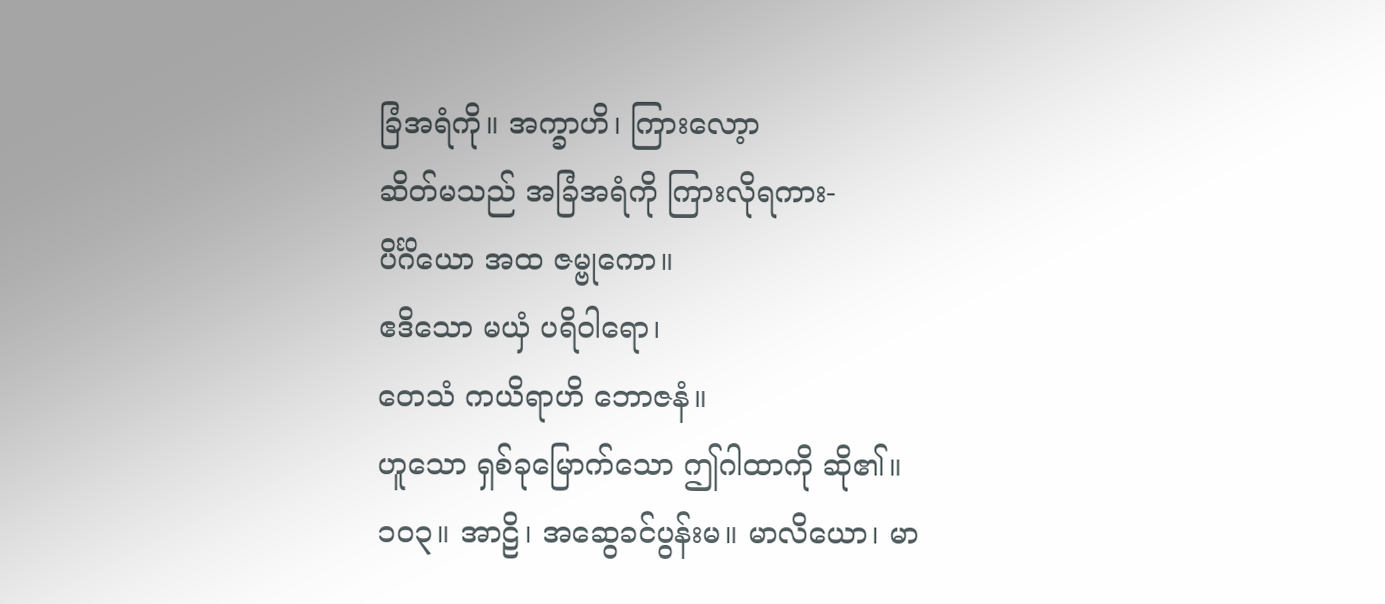ခြံအရံကို။ အက္ခာဟိ၊ ကြားလော့ာ
ဆိတ်မသည် အခြံအရံကို ကြားလိုရကား-
ပိင်္ဂိယော အထ ဇမ္ဗုကော။
ဧဒိသော မယှံ ပရိဝါရော၊
တေသံ ကယိရာဟိ ဘောဇနံ။
ဟူသော ရှစ်ခုမြောက်သော ဤဂါထာကို ဆို၏။
၁၀၃။ အာဠိ၊ အဆွေခင်ပွန်းမ။ မာလိယော၊ မာ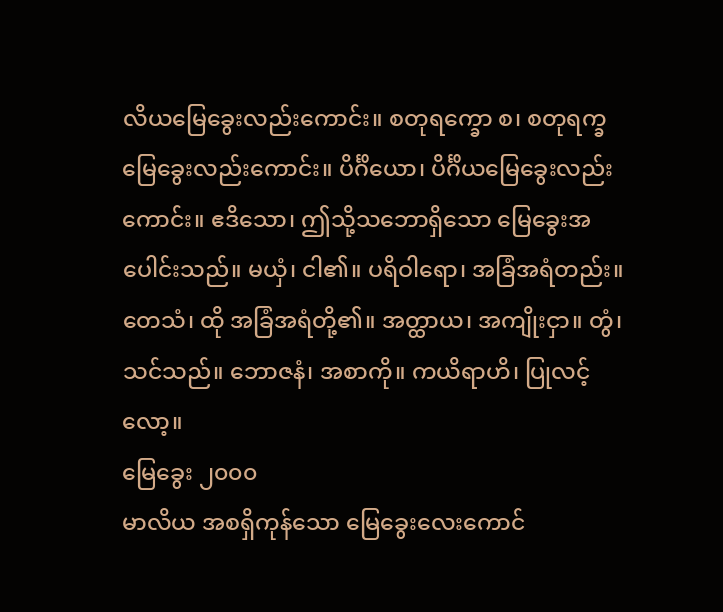လိယမြေခွေးလည်းကောင်း။ စတုရက္ခော စ၊ စတုရက္ခမြေခွေးလည်းကောင်း။ ပိင်္ဂိယော၊ ပိင်္ဂိယမြေခွေးလည်းကောင်း။ ဧဒိသော၊ ဤသို့သဘောရှိသော မြေခွေးအပေါင်းသည်။ မယှံ၊ ငါ၏။ ပရိဝါရော၊ အခြံအရံတည်း။ တေသံ၊ ထို အခြံအရံတို့၏။ အတ္ထာယ၊ အကျိုးငှာ။ တွံ၊ သင်သည်။ ဘောဇနံ၊ အစာကို။ ကယိရာဟိ၊ ပြုလင့်လော့။
မြေခွေး ၂၀၀၀
မာလိယ အစရှိကုန်သော မြေခွေးလေးကောင်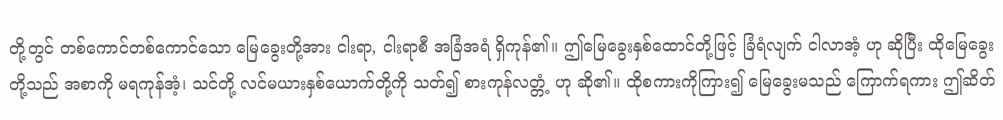တို့တွင် တစ်ကောင်တစ်ကောင်သော မြေခွေးတို့အား ငါးရာ, ငါးရာစီ အခြံအရံ ရှိကုန်၏။ ဤမြေခွေးနှစ်ထောင်တို့ဖြင့် ခြံရံလျက် ငါလာအံ့ ဟု ဆိုပြီး ထိုမြေခွေးတို့သည် အစာကို မရကုန်အံ့၊ သင်တို့ လင်မယားနှစ်ယောက်တို့ကို သတ်၍ စားကုန်လတ္တံ့ ဟု ဆို၏။ ထိုစကားကိုကြား၍ မြေခွေးမသည် ကြောက်ရကား ဤဆိတ်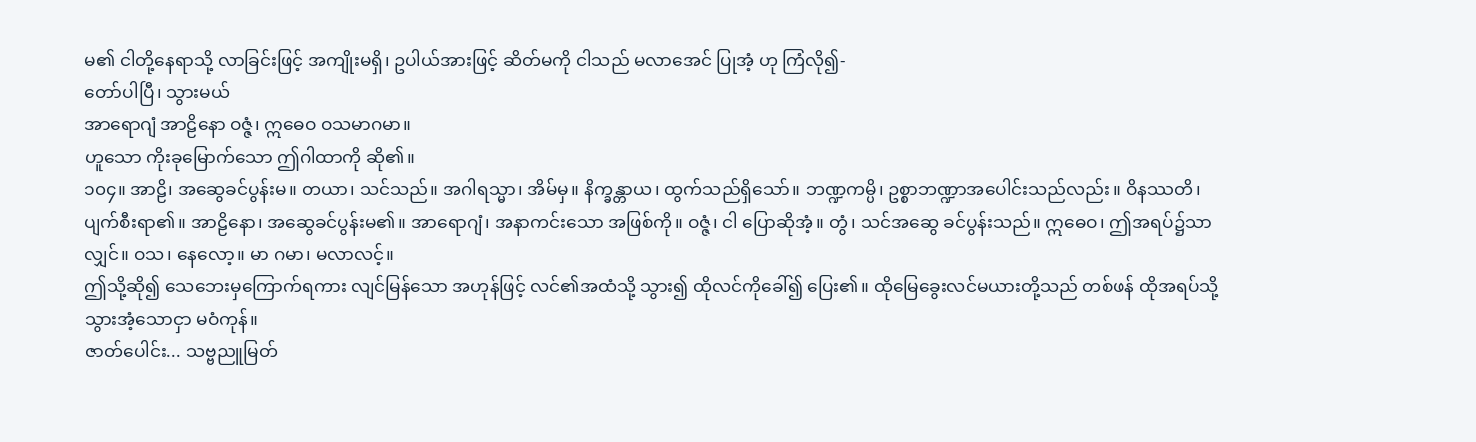မ၏ ငါတို့နေရာသို့ လာခြင်းဖြင့် အကျိုးမရှိ၊ ဥပါယ်အားဖြင့် ဆိတ်မကို ငါသည် မလာအေင် ပြုအံ့ ဟု ကြံလို၍-
တော်ပါပြီ၊ သွားမယ်
အာရောဂျံ အာဠိနော ဝဇ္ဇံ၊ ဣဓေဝ ဝသမာဂမာ။
ဟူသော ကိုးခုမြောက်သော ဤဂါထာကို ဆို၏။
၁၀၄။ အာဠိ၊ အဆွေခင်ပွန်းမ။ တယာ၊ သင်သည်။ အဂါရသ္မာ၊ အိမ်မှ။ နိက္ခန္တာယ၊ ထွက်သည်ရှိသော်။ ဘဏ္ဍကမ္ပိ၊ ဥစ္စာဘဏ္ဍာအပေါင်းသည်လည်း။ ဝိနဿတိ၊ ပျက်စီးရာ၏။ အာဠိနော၊ အဆွေခင်ပွန်းမ၏။ အာရောဂျံ၊ အနာကင်းသော အဖြစ်ကို။ ဝဇ္ဇံ၊ ငါ ပြောဆိုအံ့။ တွံ၊ သင်အဆွေ ခင်ပွန်းသည်။ ဣဓေဝ၊ ဤအရပ်၌သာလျှင်။ ဝသ၊ နေလော့။ မာ ဂမာ၊ မလာလင့်။
ဤသို့ဆို၍ သေဘေးမှကြောက်ရကား လျင်မြန်သော အဟုန်ဖြင့် လင်၏အထံသို့ သွား၍ ထိုလင်ကိုခေါ်၍ ပြေး၏။ ထိုမြေခွေးလင်မယားတို့သည် တစ်ဖန် ထိုအရပ်သို့ သွားအံ့သောငှာ မဝံကုန်။
ဇာတ်ပေါင်း... သဗ္ဗညူမြတ်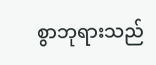စွာဘုရားသည်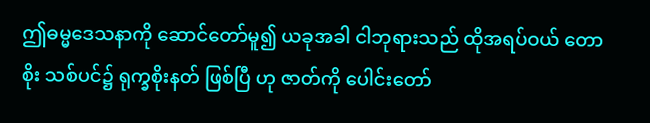ဤဓမ္မဒေသနာကို ဆောင်တော်မူ၍ ယခုအခါ ငါဘုရားသည် ထိုအရပ်ဝယ် တောစိုး သစ်ပင်၌ ရုက္ခစိုးနတ် ဖြစ်ပြီ ဟု ဇာတ်ကို ပေါင်းတော်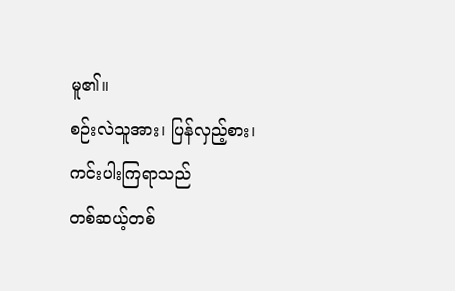မူ၏။
စဉ်းလဲသူအား၊ ပြန်လှည့်စား၊ ကင်းပါးကြရာသည်
တစ်ဆယ့်တစ်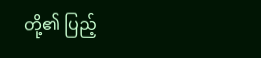တို့၏ ပြည့်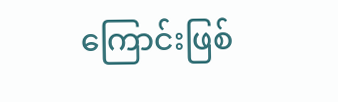ကြောင်းဖြစ်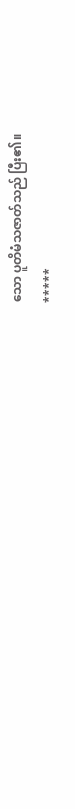သော ပူတိမံသဇာတ်သည် ပြီး၏။
*****